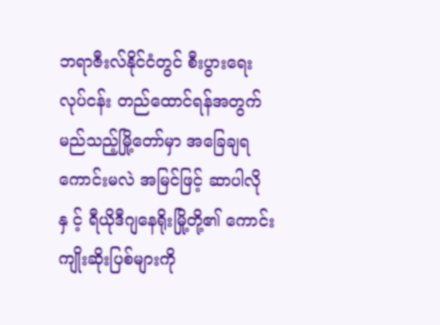ဘရာဇီးလ်နိုင်ငံတွင် စီးပွားရေးလုပ်ငန်း တည်ထောင်ရန်အတွက် မည်သည့်မြို့တော်မှာ အခြေချရကောင်းမလဲ အမြင်ဖြင့် ဆာပါလိုနှ င့် ရီယိုဒီဂျနေရိုးမြို့တို့၏ ကောင်းကျိုးဆိုးပြစ်များကို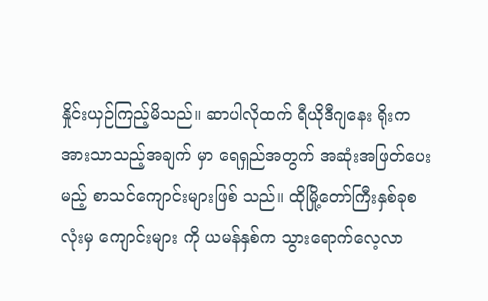နှိုင်းယှဉ်ကြည့်မိသည်။ ဆာပါလိုထက် ရီယိုဒီဂျနေး ရိုးက အားသာသည့်အချက် မှာ ရေရှည်အတွက် အဆုံးအဖြတ်ပေးမည့် စာသင်ကျောင်းများဖြစ် သည်။ ထိုမြို့တော်ကြီးနှစ်ခုစလုံးမှ ကျောင်းများ ကို ယမန်နှစ်က သွားရောက်လေ့လာ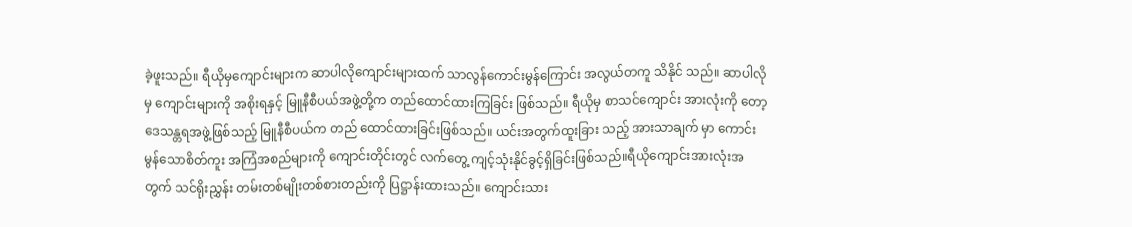ခဲ့ဖူးသည်။ ရီယိုမှကျောင်းများက ဆာပါလိုကျောင်းများထက် သာလွန်ကောင်းမွန်ကြောင်း အလွယ်တကူ သိနိုင် သည်။ ဆာပါလိုမှ ကျောင်းများကို အစိုးရနှင့် မြူနီစီပယ်အဖွဲ့တို့က တည်ထောင်ထားကြခြင်း ဖြစ်သည်။ ရီယိုမှ စာသင်ကျောင်း အားလုံးကို တော့ ဒေသန္တရအဖွဲ့ဖြစ်သည့် မြူနီစီပယ်က တည် ထောင်ထားခြင်းဖြစ်သည်။ ယင်းအတွက်ထူးခြား သည့် အားသာချက် မှာ ကောင်းမွန်သောစိတ်ကူး အကြံအစည်များကို ကျောင်းတိုင်းတွင် လက်တွေ့ ကျင့်သုံးနိုင်ခွင့်ရှိခြင်းဖြစ်သည်။ရီယိုကျောင်းအားလုံးအတွက် သင်ရိုးညွှန်း တမ်းတစ်မျိုးတစ်စားတည်းကို ပြဋ္ဌာန်းထားသည်။ ကျောင်းသား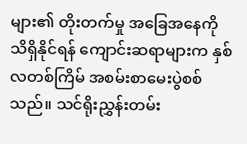များ၏ တိုးတက်မှု အခြေအနေကို သိရှိနိုင်ရန် ကျောင်းဆရာများက နှစ်လတစ်ကြိမ် အစမ်းစာမေးပွဲစစ်သည်။ သင်ရိုးညွှန်းတမ်း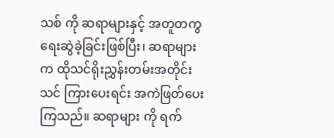သစ် ကို ဆရာများနှင့် အတူတကွ ရေးဆွဲခဲ့ခြင်းဖြစ်ပြီး၊ ဆရာများက ထိုသင်ရိုးညွှန်းတမ်းအတိုင်း သင် ကြားပေးရင်း အကဲဖြတ်ပေးကြသည်။ ဆရာများ ကို ရက်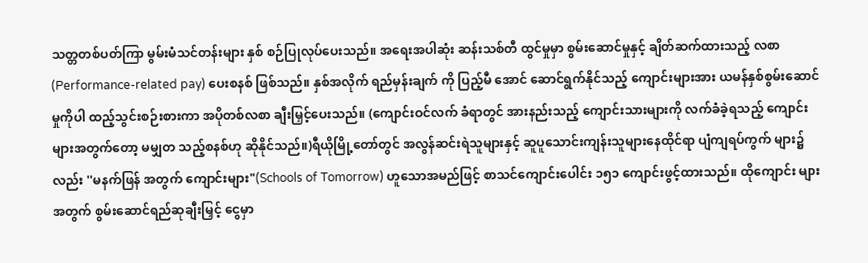သတ္တတစ်ပတ်ကြာ မွမ်းမံသင်တန်းများ နှစ် စဉ်ပြုလုပ်ပေးသည်။ အရေးအပါဆုံး ဆန်းသစ်တီ ထွင်မှုမှာ စွမ်းဆောင်မှုနှင့် ချိတ်ဆက်ထားသည့် လစာ (Performance-related pay) ပေးစနစ် ဖြစ်သည်။ နှစ်အလိုက် ရည်မှန်းချက် ကို ပြည့်မီ အောင် ဆောင်ရွက်နိုင်သည့် ကျောင်းများအား ယမန်နှစ်စွမ်းဆောင်မှုကိုပါ ထည့်သွင်းစဉ်းစားကာ အပိုတစ်လစာ ချီးမြှင့်ပေးသည်။ (ကျောင်းဝင်လက် ခံရာတွင် အားနည်းသည့် ကျောင်းသားများကို လက်ခံခဲ့ရသည့် ကျောင်းများအတွက်တော့ မမျှတ သည့်စနစ်ဟု ဆိုနိုင်သည်။)ရီယိုမြို့တော်တွင် အလွန်ဆင်းရဲသူများနှင့် ဆူပူသောင်းကျန်းသူများနေထိုင်ရာ ပျံကျရပ်ကွက် များ၌လည်း ''မနက်ဖြန် အတွက် ကျောင်းများ"(Schools of Tomorrow) ဟူသောအမည်ဖြင့် စာသင်ကျောင်းပေါင်း ၁၅၁ ကျောင်းဖွင့်ထားသည်။ ထိုကျောင်း များအတွက် စွမ်းဆောင်ရည်ဆုချီးမြှင့် ငွေမှာ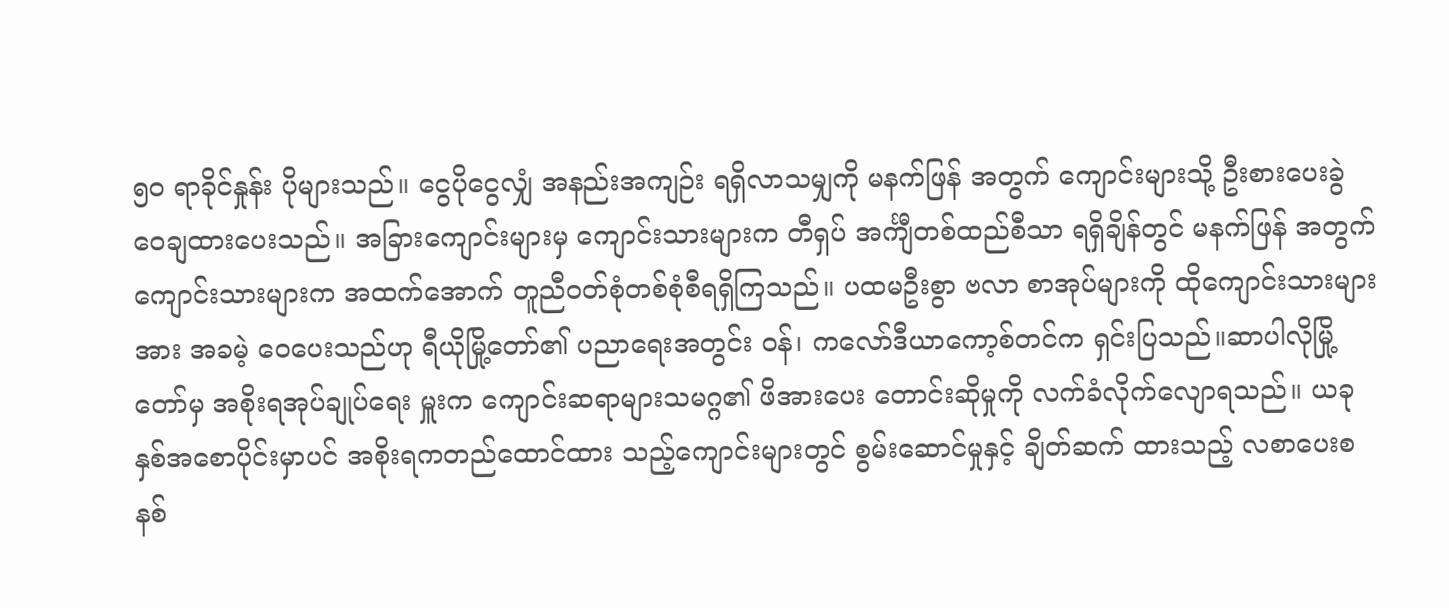၅၀ ရာခိုင်နှုန်း ပိုများသည်။ ငွေပိုငွေလျှံ အနည်းအကျဉ်း ရရှိလာသမျှကို မနက်ဖြန် အတွက် ကျောင်းများသို့ ဦးစားပေးခွဲဝေချထားပေးသည်။ အခြားကျောင်းများမှ ကျောင်းသားများက တီရှပ် အင်္ကျီတစ်ထည်စီသာ ရရှိချိန်တွင် မနက်ဖြန် အတွက် ကျောင်းသားများက အထက်အောက် တူညီဝတ်စုံတစ်စုံစီရရှိကြသည်။ ပထမဦးစွာ ဗလာ စာအုပ်များကို ထိုကျောင်းသားများအား အခမဲ့ ဝေပေးသည်ဟု ရီယိုမြို့တော်၏ ပညာရေးအတွင်း ဝန်၊ ကလော်ဒီယာကော့စ်တင်က ရှင်းပြသည်။ဆာပါလိုမြို့တော်မှ အစိုးရအုပ်ချုပ်ရေး မှူးက ကျောင်းဆရာများသမဂ္ဂ၏ ဖိအားပေး တောင်းဆိုမှုကို လက်ခံလိုက်လျောရသည်။ ယခု နှစ်အစောပိုင်းမှာပင် အစိုးရကတည်ထောင်ထား သည့်ကျောင်းများတွင် စွမ်းဆောင်မှုနှင့် ချိတ်ဆက် ထားသည့် လစာပေးစနစ်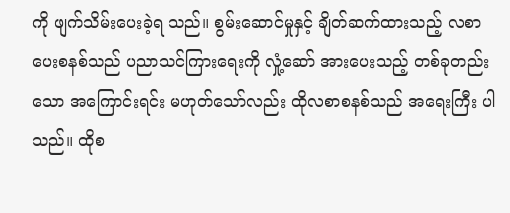ကို ဖျက်သိမ်းပေးခဲ့ရ သည်။ စွမ်းဆောင်မှုနှင့် ချိတ်ဆက်ထားသည့် လစာ ပေးစနစ်သည် ပညာသင်ကြားရေးကို လှုံ့ဆော် အားပေးသည့် တစ်ခုတည်းသော အကြောင်းရင်း မဟုတ်သော်လည်း ထိုလစာစနစ်သည် အရေးကြီး ပါသည်။ ထိုစ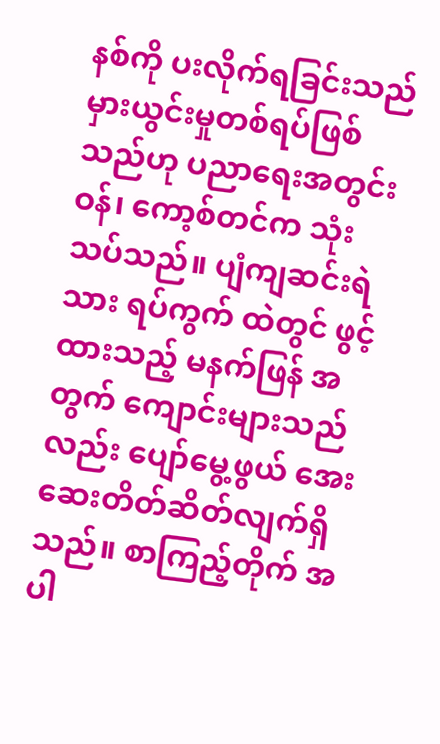နစ်ကို ပးလိုက်ရခြင်းသည် မှားယွင်းမှုတစ်ရပ်ဖြစ်သည်ဟု ပညာရေးအတွင်း ဝန်၊ ကော့စ်တင်က သုံးသပ်သည်။ ပျံကျဆင်းရဲသား ရပ်ကွက် ထဲတွင် ဖွင့်ထားသည့် မနက်ဖြန် အတွက် ကျောင်းများသည်လည်း ပျော်မွေ့ဖွယ် အေးဆေးတိတ်ဆိတ်လျက်ရှိသည်။ စာကြည့်တိုက် အပါ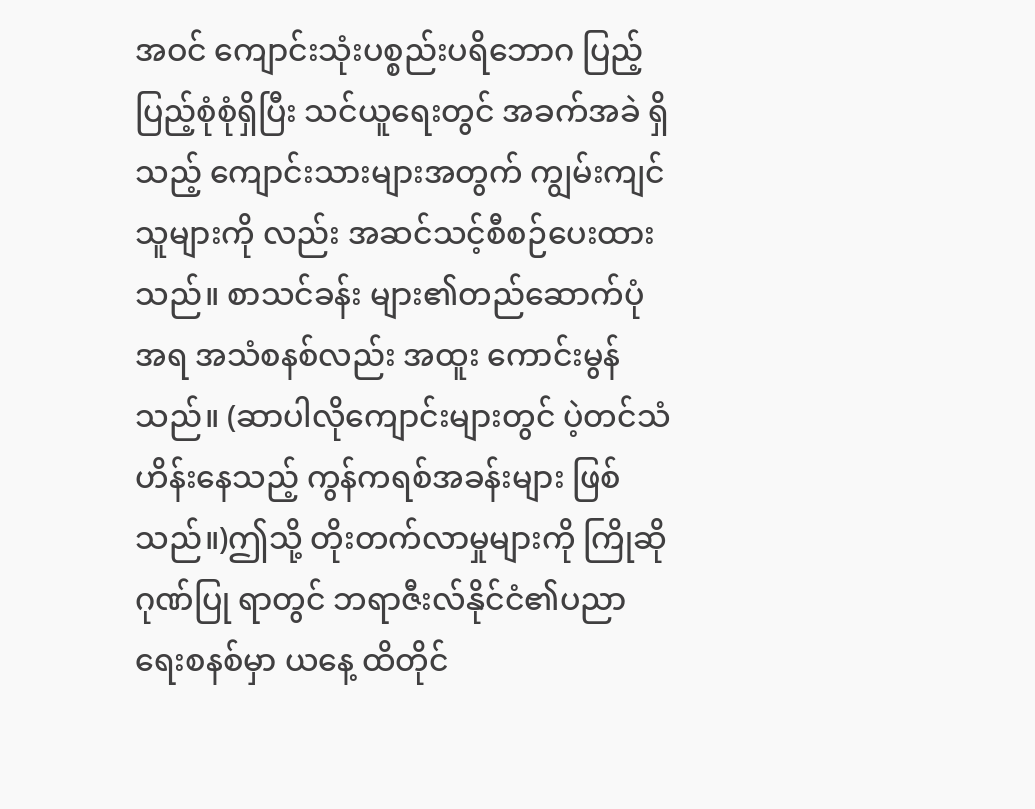အဝင် ကျောင်းသုံးပစ္စည်းပရိဘောဂ ပြည့် ပြည့်စုံစုံရှိပြီး သင်ယူရေးတွင် အခက်အခဲ ရှိသည့် ကျောင်းသားများအတွက် ကျွမ်းကျင်သူများကို လည်း အဆင်သင့်စီစဉ်ပေးထားသည်။ စာသင်ခန်း များ၏တည်ဆောက်ပုံအရ အသံစနစ်လည်း အထူး ကောင်းမွန်သည်။ (ဆာပါလိုကျောင်းများတွင် ပဲ့တင်သံဟိန်းနေသည့် ကွန်ကရစ်အခန်းများ ဖြစ် သည်။)ဤသို့ တိုးတက်လာမှုများကို ကြိုဆိုဂုဏ်ပြု ရာတွင် ဘရာဇီးလ်နိုင်ငံ၏ပညာရေးစနစ်မှာ ယနေ့ ထိတိုင်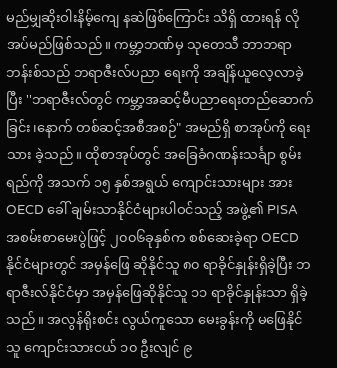မည်မျှဆိုးဝါးနိမ့်ကျေ နဆဲဖြစ်ကြောင်း သိရှိ ထားရန် လိုအပ်မည်ဖြစ်သည်။ ကမ္ဘာ့ဘဏ်မှ သုတေသီ ဘာဘရာဘန်းစ်သည် ဘရာဇီးလ်ပညာ ရေးကို အချိန်ယူလေ့လာခဲ့ပြီး ''ဘရာဇီးလ်တွင် ကမ္ဘာ့အဆင့်မီပညာရေးတည်ဆောက်ခြင်း၊နောက် တစ်ဆင့်အစီအစဉ်" အမည်ရှိ စာအုပ်ကို ရေးသား ခဲ့သည်။ ထိုစာအုပ်တွင် အခြေခံဂဏန်းသင်္ချာ စွမ်း ရည်ကို အသက် ၁၅ နှစ်အရွယ် ကျောင်းသားများ အား OECD ခေါ် ချမ်းသာနိုင်ငံများပါဝင်သည့် အဖွဲ့၏ PISA အစမ်းစာမေးပွဲဖြင့် ၂၀၀၆ခုနှစ်က စစ်ဆေးခဲ့ရာ OECD နိုင်ငံများတွင် အမှန်ဖြေ ဆိုနိုင်သူ ၈၀ ရာခိုင်နှုန်းရှိခဲ့ပြီး ဘရာဇီးလ်နိုင်ငံမှာ အမှန်ဖြေဆိုနိုင်သူ ၁၁ ရာခိုင်နှုန်းသာ ရှိခဲ့သည်။ အလွန်ရိုးစင်း လွယ်ကူသော မေးခွန်းကို မဖြေနိုင်သူ ကျောင်းသားငယ် ၁၀ ဦးလျင် ၉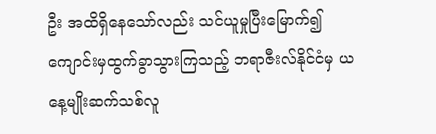ဦး အထိရှိနေသော်လည်း သင်ယူမှုပြီးမြောက်၍ ကျောင်းမှထွက်ခွာသွားကြသည့် ဘရာဇီးလ်နိုင်ငံမှ ယနေ့မျိုးဆက်သစ်လူ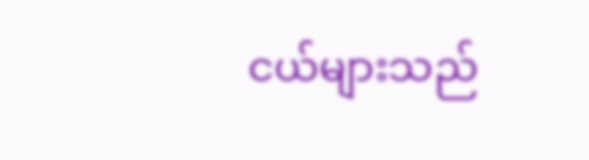ငယ်များသည်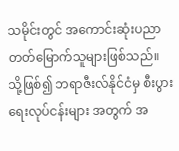သမိုင်းတွင် အကောင်းဆုံးပညာတတ်မြောက်သူများဖြစ်သည်။ သို့ဖြစ်၍ ဘရာဇီးလ်နိုင်ငံမှ စီးပွားရေးလုပ်ငန်းများ အတွက် အ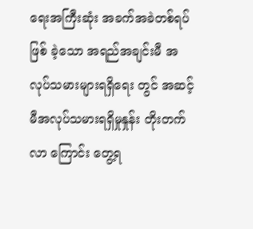ရေးအကြီးဆုံး အခက်အခဲတစ်ရပ်ဖြစ် ခဲ့သော အရည်အချင်းမီ အလုပ်သမားများရရှိရေး တွင် အဆင့်မီအလုပ်သမားရရှိမှုနှုန်း တိုးတက် လာ ကြောင်း တွေ့ရ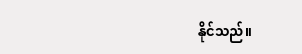နိုင်သည်။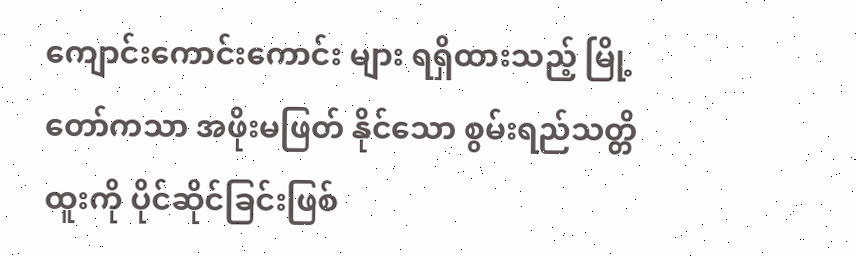ကျောင်းကောင်းကောင်း များ ရရှိထားသည့် မြို့တော်ကသာ အဖိုးမဖြတ် နိုင်သော စွမ်းရည်သတ္တိထူးကို ပိုင်ဆိုင်ခြင်းဖြစ်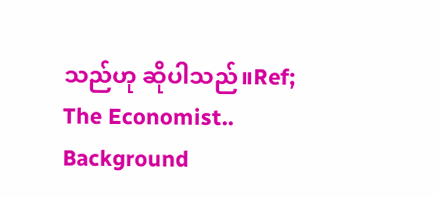သည်ဟု ဆိုပါသည်။Ref; The Economist..
Background